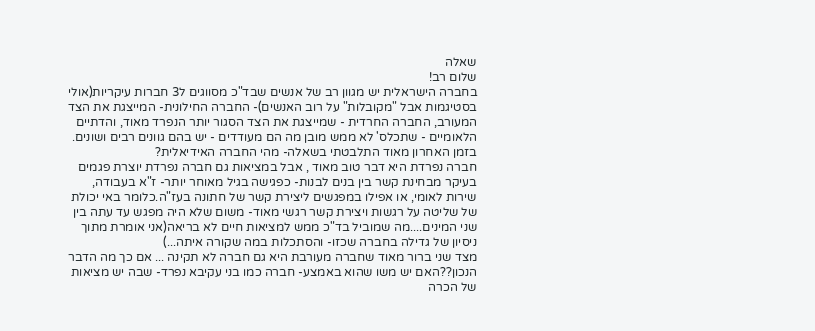שאלה
שלום רב!
בחברה הישראלית יש מגוון רב של אנשים שבד"כ מסווגים ל3 חברות עיקריות(אולי בסטיגמות אבל "מקובלות" על רוב האנשים)- החברה החילונית- המייצגת את הצד המעורב, החברה החרדית - שמייצגת את הצד הסגור יותר הנפרד מאוד, והדתיים הלאומיים - שתכלס' לא ממש מובן מה הם מעודדים - יש בהם גוונים רבים ושונים.
בזמן האחרון מאוד התלבטתי בשאלה- מהי החברה האידיאלית?
חברה נפרדת היא דבר טוב מאוד , אבל במציאות גם חברה נפרדת יוצרת פגמים בעיקר מבחינת קשר בין בנים לבנות- כפגישה בגיל מאוחר יותר- ז"א בעבודה, שירות לאומי, או אפילו במפגשים ליצירת קשר של חתונה בעז"ה.כלומר באי יכולת של שליטה על רגשות ויצירת קשר רגשי מאוד- משום שלא היה מפגש עד עתה בין שני המינים....מה שמוביל בד"כ ממש למציאות חיים לא בריאה(אני אומרת מתוך ניסיון של גדילה בחברה שכזו- והסתכלות במה שקורה איתה...)
מצד שני ברור מאוד שחברה מעורבת היא גם חברה לא תקינה ... אם כך מה הדבר הנכון??האם יש משו שהוא באמצע- חברה כמו בני עקיבא נפרד- שבה יש מציאות של הכרה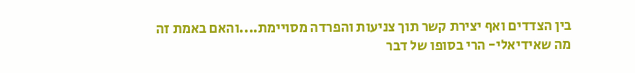בין הצדדים ואף יצירת קשר תוך צניעות והפרדה מסויימת....והאם באמת זה מה שאידיאלי- הרי בסופו של דבר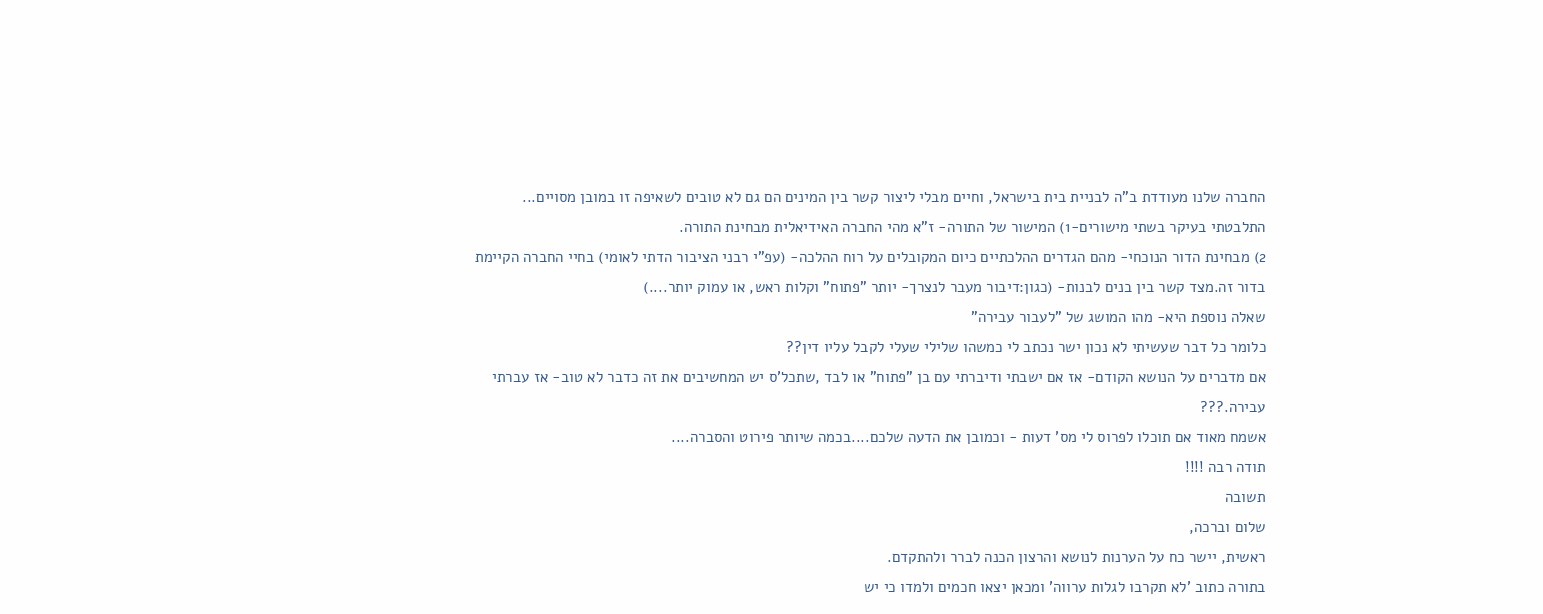החברה שלנו מעודדת ב"ה לבניית בית בישראל, וחיים מבלי ליצור קשר בין המינים הם גם לא טובים לשאיפה זו במובן מסויים...
התלבטתי בעיקר בשתי מישורים-1) המישור של התורה- ז"א מהי החברה האידיאלית מבחינת התורה.
2) מבחינת הדור הנוכחי- מהם הגדרים ההלכתיים כיום המקובלים על רוח ההלכה- (עפ"י רבני הציבור הדתי לאומי) בחיי החברה הקיימת בדור זה.מצד קשר בין בנים לבנות- (כגון:דיבור מעבר לנצרך- יותר "פתוח" וקלות ראש, או עמוק יותר....)
שאלה נוספת היא- מהו המושג של "לעבור עבירה"
כלומר כל דבר שעשיתי לא נכון ישר נכתב לי כמשהו שלילי שעלי לקבל עליו דין??
אם מדברים על הנושא הקודם- אז אם ישבתי ודיברתי עם בן "פתוח" או לבד ,שתכל'ס יש המחשיבים את זה כדבר לא טוב- אז עברתי עבירה.???
אשמח מאוד אם תוכלו לפרוס לי מס' דעות - וכמובן את הדעה שלכם....בכמה שיותר פירוט והסברה....
תודה רבה !!!!
תשובה
שלום וברכה,
ראשית, יישר כח על הערנות לנושא והרצון הכנה לברר ולהתקדם.
בתורה כתוב 'לא תקרבו לגלות ערווה' ומכאן יצאו חכמים ולמדו כי יש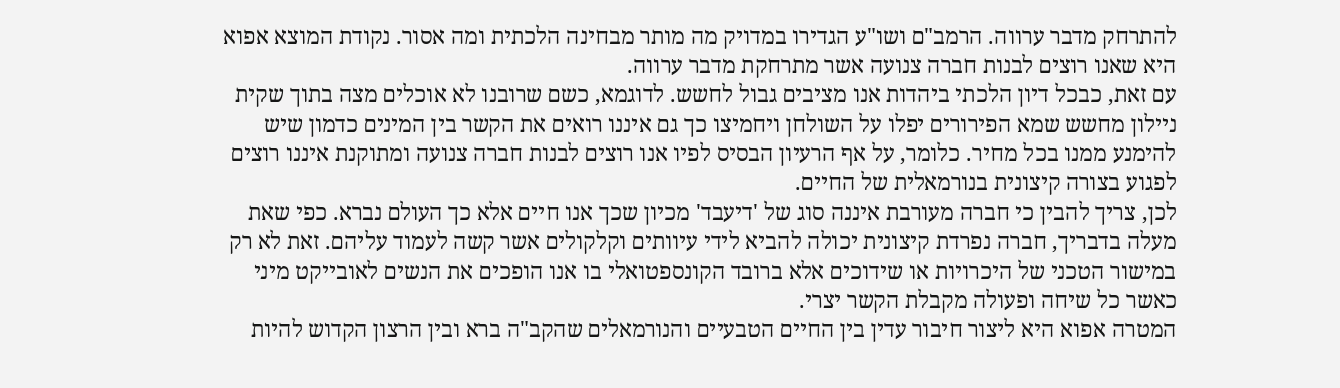להתרחק מדבר ערווה. הרמב"ם ושו"ע הגדירו במדויק מה מותר מבחינה הלכתית ומה אסור. נקודת המוצא אפוא היא שאנו רוצים לבנות חברה צנועה אשר מתרחקת מדבר ערווה.
עם זאת, כבכל דיון הלכתי ביהדות אנו מציבים גבול לחשש. לדוגמא, כשם שרובנו לא אוכלים מצה בתוך שקית ניילון מחשש שמא הפירורים יפלו על השולחן ויחמיצו כך גם איננו רואים את הקשר בין המינים כדמון שיש להימנע ממנו בכל מחיר. כלומר, על אף הרעיון הבסיס לפיו אנו רוצים לבנות חברה צנועה ומתוקנת איננו רוצים לפגוע בצורה קיצונית בנורמאלית של החיים.
לכן, צריך להבין כי חברה מעורבת איננה סוג של 'דיעבד' מכיון שכך אנו חיים אלא כך העולם נברא. כפי שאת מעלה בדבריך, חברה נפרדת קיצונית יכולה להביא לידי עיוותים וקלקולים אשר קשה לעמוד עליהם. זאת לא רק במישור הטכני של היכרויות או שידוכים אלא ברובד הקונספטואלי בו אנו הופכים את הנשים לאובייקט מיני כאשר כל שיחה ופעולה מקבלת הקשר יצרי.
המטרה אפוא היא ליצור חיבור עדין בין החיים הטבעיים והנורמאלים שהקב"ה ברא ובין הרצון הקדוש להיות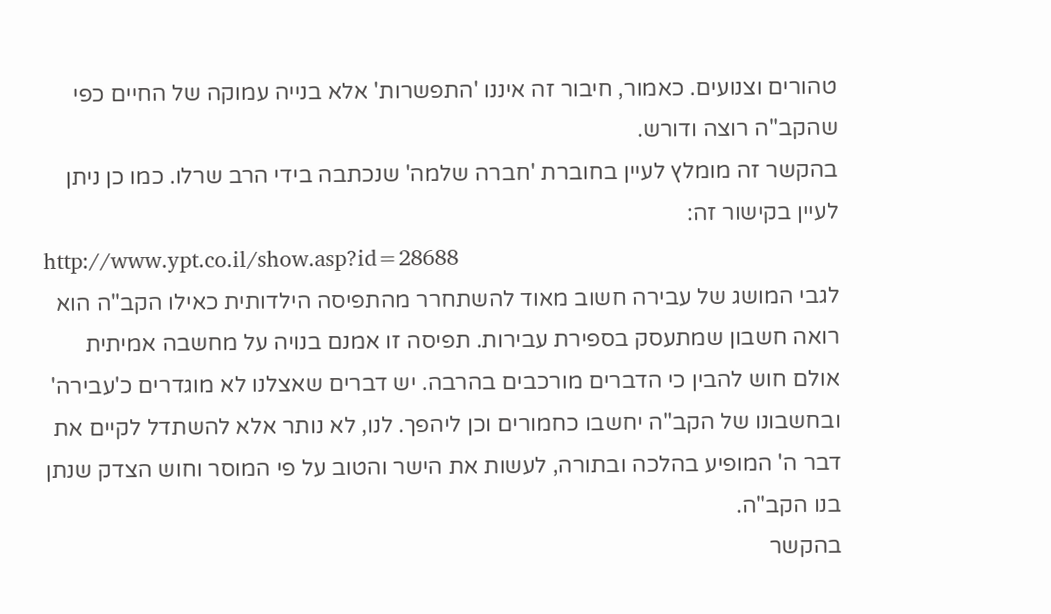טהורים וצנועים. כאמור, חיבור זה איננו 'התפשרות' אלא בנייה עמוקה של החיים כפי שהקב"ה רוצה ודורש.
בהקשר זה מומלץ לעיין בחוברת 'חברה שלמה' שנכתבה בידי הרב שרלו. כמו כן ניתן לעיין בקישור זה:
http://www.ypt.co.il/show.asp?id=28688
לגבי המושג של עבירה חשוב מאוד להשתחרר מהתפיסה הילדותית כאילו הקב"ה הוא רואה חשבון שמתעסק בספירת עבירות. תפיסה זו אמנם בנויה על מחשבה אמיתית אולם חוש להבין כי הדברים מורכבים בהרבה. יש דברים שאצלנו לא מוגדרים כ'עבירה' ובחשבונו של הקב"ה יחשבו כחמורים וכן ליהפך. לנו, לא נותר אלא להשתדל לקיים את דבר ה' המופיע בהלכה ובתורה, לעשות את הישר והטוב על פי המוסר וחוש הצדק שנתן בנו הקב"ה.
בהקשר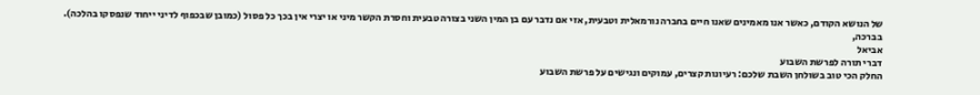של הנושא הקודם, כאשר אנו מאמינים שאנו חיים בחברה נורמאלית וטבעית, אזי אם נדבר עם בן המין השני בצורה טבעית וחסרת הקשר מיני או יצרי אין בכך כל פסול (כמובן שבכפוף לדיני ייחוד שנפסקו בהלכה).
בברכה,
אביאל
דברי תורה לפרשת השבוע
החלק הכי טוב בשולחן השבת שלכם: רעיונות קצרים, עמוקים ונגישים על פרשת השבוע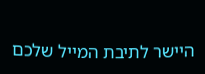היישר לתיבת המייל שלכם